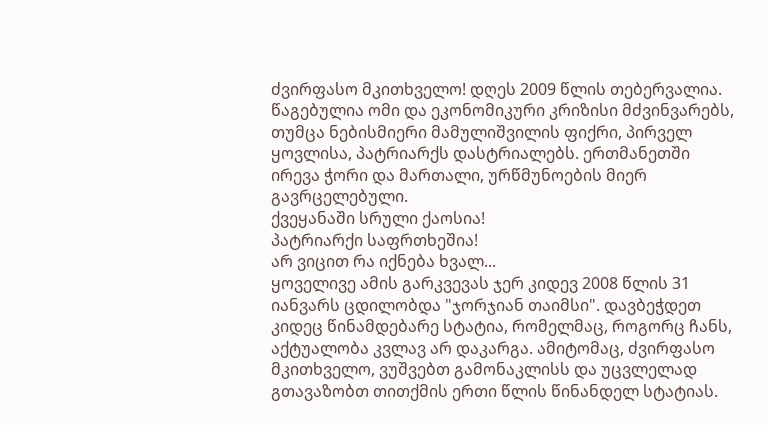ძვირფასო მკითხველო! დღეს 2009 წლის თებერვალია. წაგებულია ომი და ეკონომიკური კრიზისი მძვინვარებს, თუმცა ნებისმიერი მამულიშვილის ფიქრი, პირველ ყოვლისა, პატრიარქს დასტრიალებს. ერთმანეთში ირევა ჭორი და მართალი, ურწმუნოების მიერ გავრცელებული.
ქვეყანაში სრული ქაოსია!
პატრიარქი საფრთხეშია!
არ ვიცით რა იქნება ხვალ...
ყოველივე ამის გარკვევას ჯერ კიდევ 2008 წლის 31 იანვარს ცდილობდა "ჯორჯიან თაიმსი". დავბეჭდეთ კიდეც წინამდებარე სტატია, რომელმაც, როგორც ჩანს, აქტუალობა კვლავ არ დაკარგა. ამიტომაც, ძვირფასო მკითხველო, ვუშვებთ გამონაკლისს და უცვლელად გთავაზობთ თითქმის ერთი წლის წინანდელ სტატიას.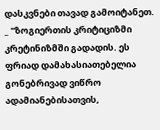დასკვნები თავად გამოიტანეთ.
_ "ზოგიერთის კრიტიციზმი კრეტინიზმში გადადის. ეს ფრიად დამახასიათებელია გონებრივად ვიწრო ადამიანებისათვის,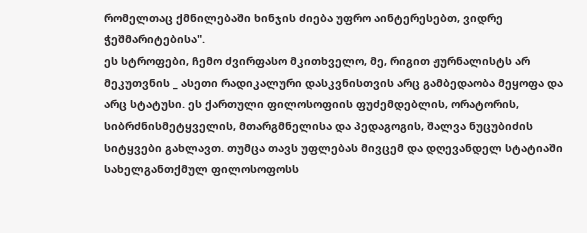რომელთაც ქმნილებაში ხინჯის ძიება უფრო აინტერესებთ, ვიდრე ჭეშმარიტებისა".
ეს სტროფები, ჩემო ძვირფასო მკითხველო, მე, რიგით ჟურნალისტს არ მეკუთვნის _ ასეთი რადიკალური დასკვნისთვის არც გამბედაობა მეყოფა და არც სტატუსი. ეს ქართული ფილოსოფიის ფუძემდებლის, ორატორის, სიბრძნისმეტყველის, მთარგმნელისა და პედაგოგის, შალვა ნუცუბიძის სიტყვები გახლავთ. თუმცა თავს უფლებას მივცემ და დღევანდელ სტატიაში სახელგანთქმულ ფილოსოფოსს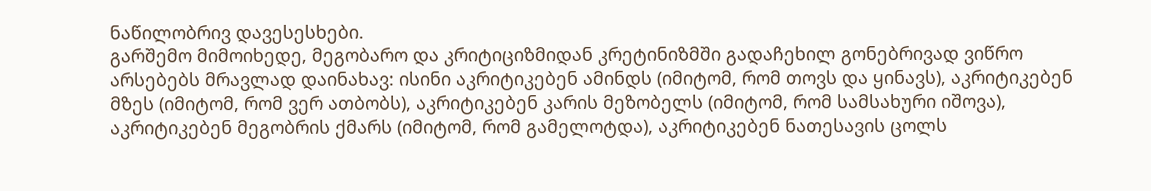ნაწილობრივ დავესესხები.
გარშემო მიმოიხედე, მეგობარო და კრიტიციზმიდან კრეტინიზმში გადაჩეხილ გონებრივად ვიწრო არსებებს მრავლად დაინახავ: ისინი აკრიტიკებენ ამინდს (იმიტომ, რომ თოვს და ყინავს), აკრიტიკებენ მზეს (იმიტომ, რომ ვერ ათბობს), აკრიტიკებენ კარის მეზობელს (იმიტომ, რომ სამსახური იშოვა), აკრიტიკებენ მეგობრის ქმარს (იმიტომ, რომ გამელოტდა), აკრიტიკებენ ნათესავის ცოლს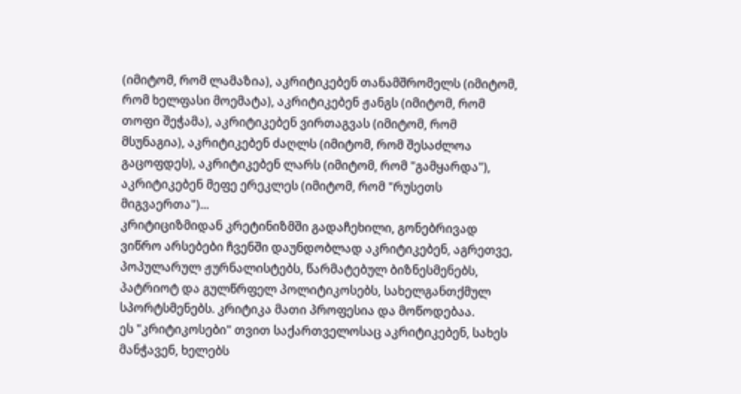(იმიტომ, რომ ლამაზია), აკრიტიკებენ თანამშრომელს (იმიტომ, რომ ხელფასი მოემატა), აკრიტიკებენ ჟანგს (იმიტომ, რომ თოფი შეჭამა), აკრიტიკებენ ვირთაგვას (იმიტომ, რომ მსუნაგია), აკრიტიკებენ ძაღლს (იმიტომ, რომ შესაძლოა გაცოფდეს), აკრიტიკებენ ლარს (იმიტომ, რომ "გამყარდა"), აკრიტიკებენ მეფე ერეკლეს (იმიტომ, რომ "რუსეთს მიგვაერთა")...
კრიტიციზმიდან კრეტინიზმში გადაჩეხილი, გონებრივად ვიწრო არსებები ჩვენში დაუნდობლად აკრიტიკებენ, აგრეთვე, პოპულარულ ჟურნალისტებს, წარმატებულ ბიზნესმენებს, პატრიოტ და გულწრფელ პოლიტიკოსებს, სახელგანთქმულ სპორტსმენებს. კრიტიკა მათი პროფესია და მოწოდებაა.
ეს "კრიტიკოსები" თვით საქართველოსაც აკრიტიკებენ, სახეს მანჭავენ, ხელებს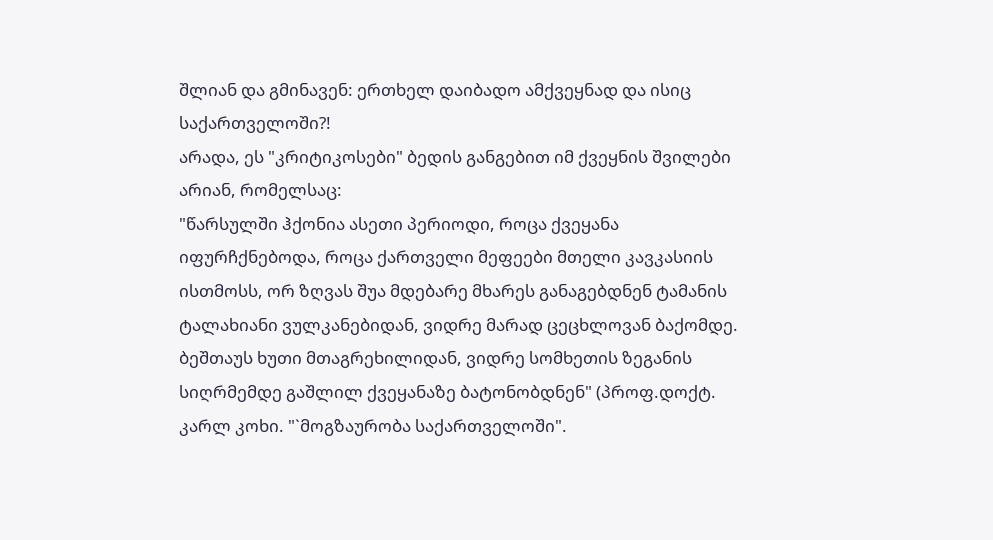შლიან და გმინავენ: ერთხელ დაიბადო ამქვეყნად და ისიც საქართველოში?!
არადა, ეს "კრიტიკოსები" ბედის განგებით იმ ქვეყნის შვილები არიან, რომელსაც:
"წარსულში ჰქონია ასეთი პერიოდი, როცა ქვეყანა იფურჩქნებოდა, როცა ქართველი მეფეები მთელი კავკასიის ისთმოსს, ორ ზღვას შუა მდებარე მხარეს განაგებდნენ ტამანის ტალახიანი ვულკანებიდან, ვიდრე მარად ცეცხლოვან ბაქომდე. ბეშთაუს ხუთი მთაგრეხილიდან, ვიდრე სომხეთის ზეგანის სიღრმემდე გაშლილ ქვეყანაზე ბატონობდნენ" (პროფ.დოქტ. კარლ კოხი. "`მოგზაურობა საქართველოში".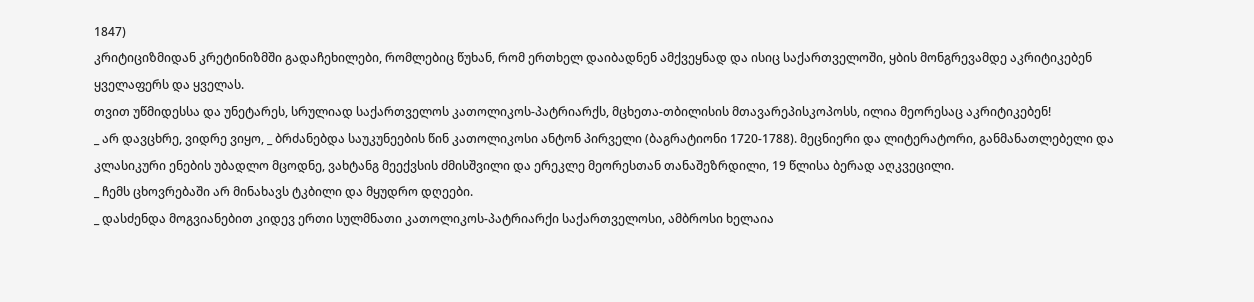1847)
კრიტიციზმიდან კრეტინიზმში გადაჩეხილები, რომლებიც წუხან, რომ ერთხელ დაიბადნენ ამქვეყნად და ისიც საქართველოში, ყბის მონგრევამდე აკრიტიკებენ ყველაფერს და ყველას.
თვით უწმიდესსა და უნეტარეს, სრულიად საქართველოს კათოლიკოს-პატრიარქს, მცხეთა-თბილისის მთავარეპისკოპოსს, ილია მეორესაც აკრიტიკებენ!
_ არ დავცხრე, ვიდრე ვიყო, _ ბრძანებდა საუკუნეების წინ კათოლიკოსი ანტონ პირველი (ბაგრატიონი 1720-1788). მეცნიერი და ლიტერატორი, განმანათლებელი და კლასიკური ენების უბადლო მცოდნე, ვახტანგ მეექვსის ძმისშვილი და ერეკლე მეორესთან თანაშეზრდილი, 19 წლისა ბერად აღკვეცილი.
_ ჩემს ცხოვრებაში არ მინახავს ტკბილი და მყუდრო დღეები.
_ დასძენდა მოგვიანებით კიდევ ერთი სულმნათი კათოლიკოს-პატრიარქი საქართველოსი, ამბროსი ხელაია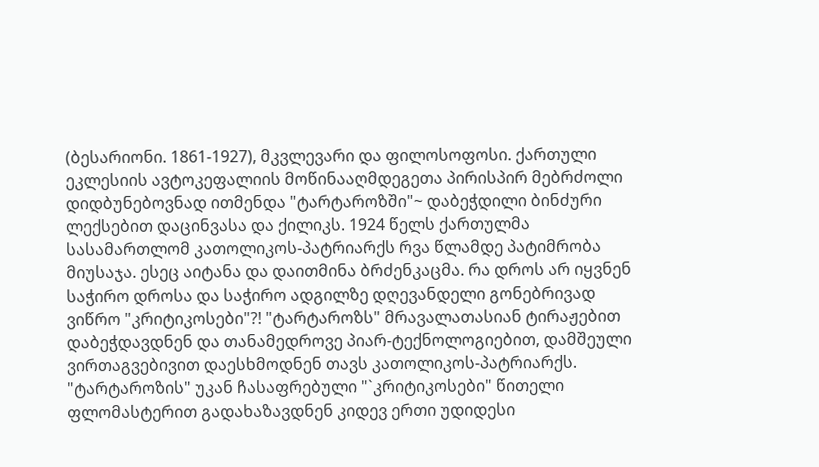(ბესარიონი. 1861-1927), მკვლევარი და ფილოსოფოსი. ქართული ეკლესიის ავტოკეფალიის მოწინააღმდეგეთა პირისპირ მებრძოლი დიდბუნებოვნად ითმენდა "ტარტაროზში"~ დაბეჭდილი ბინძური ლექსებით დაცინვასა და ქილიკს. 1924 წელს ქართულმა სასამართლომ კათოლიკოს-პატრიარქს რვა წლამდე პატიმრობა მიუსაჯა. ესეც აიტანა და დაითმინა ბრძენკაცმა. რა დროს არ იყვნენ საჭირო დროსა და საჭირო ადგილზე დღევანდელი გონებრივად ვიწრო "კრიტიკოსები"?! "ტარტაროზს" მრავალათასიან ტირაჟებით დაბეჭდავდნენ და თანამედროვე პიარ-ტექნოლოგიებით, დამშეული ვირთაგვებივით დაესხმოდნენ თავს კათოლიკოს-პატრიარქს.
"ტარტაროზის" უკან ჩასაფრებული "`კრიტიკოსები" წითელი ფლომასტერით გადახაზავდნენ კიდევ ერთი უდიდესი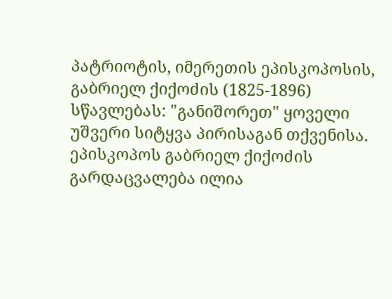პატრიოტის, იმერეთის ეპისკოპოსის, გაბრიელ ქიქოძის (1825-1896) სწავლებას: "განიშორეთ" ყოველი უშვერი სიტყვა პირისაგან თქვენისა. ეპისკოპოს გაბრიელ ქიქოძის გარდაცვალება ილია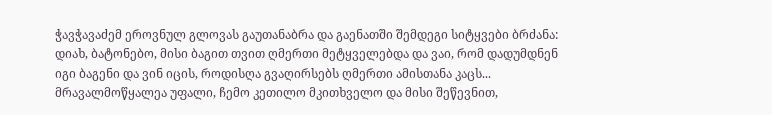ჭავჭავაძემ ეროვნულ გლოვას გაუთანაბრა და გაენათში შემდეგი სიტყვები ბრძანა: დიახ, ბატონებო, მისი ბაგით თვით ღმერთი მეტყველებდა და ვაი, რომ დადუმდნენ იგი ბაგენი და ვინ იცის, როდისღა გვაღირსებს ღმერთი ამისთანა კაცს...
მრავალმოწყალეა უფალი, ჩემო კეთილო მკითხველო და მისი შეწევნით,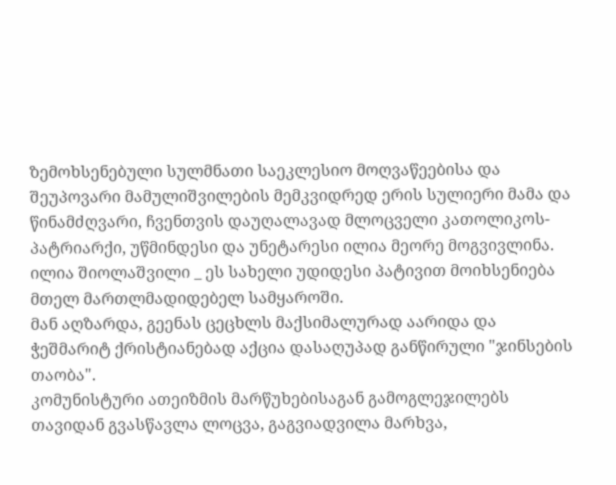ზემოხსენებული სულმნათი საეკლესიო მოღვაწეებისა და შეუპოვარი მამულიშვილების მემკვიდრედ ერის სულიერი მამა და წინამძღვარი, ჩვენთვის დაუღალავად მლოცველი კათოლიკოს-პატრიარქი, უწმინდესი და უნეტარესი ილია მეორე მოგვივლინა. ილია შიოლაშვილი _ ეს სახელი უდიდესი პატივით მოიხსენიება მთელ მართლმადიდებელ სამყაროში.
მან აღზარდა, გეენას ცეცხლს მაქსიმალურად აარიდა და ჭეშმარიტ ქრისტიანებად აქცია დასაღუპად განწირული "ჯინსების თაობა".
კომუნისტური ათეიზმის მარწუხებისაგან გამოგლეჯილებს თავიდან გვასწავლა ლოცვა, გაგვიადვილა მარხვა,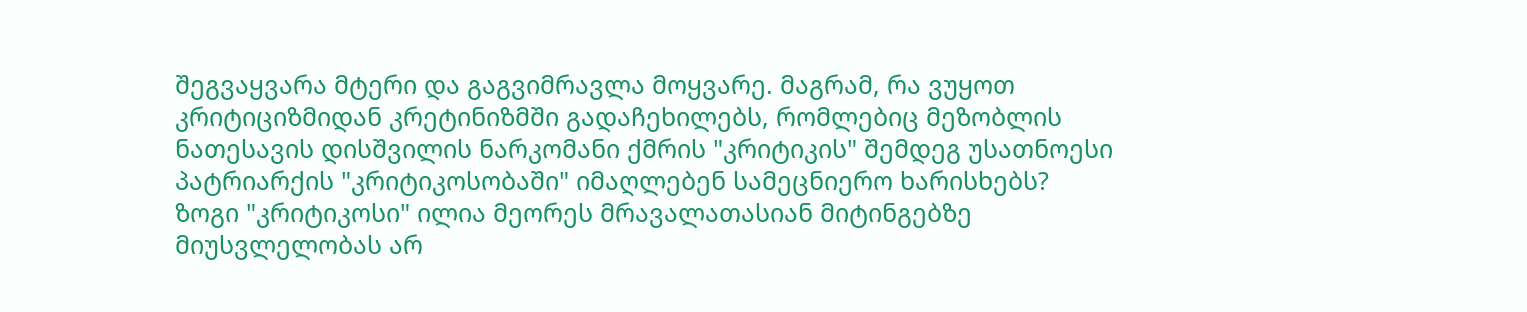შეგვაყვარა მტერი და გაგვიმრავლა მოყვარე. მაგრამ, რა ვუყოთ კრიტიციზმიდან კრეტინიზმში გადაჩეხილებს, რომლებიც მეზობლის ნათესავის დისშვილის ნარკომანი ქმრის "კრიტიკის" შემდეგ უსათნოესი პატრიარქის "კრიტიკოსობაში" იმაღლებენ სამეცნიერო ხარისხებს?
ზოგი "კრიტიკოსი" ილია მეორეს მრავალათასიან მიტინგებზე მიუსვლელობას არ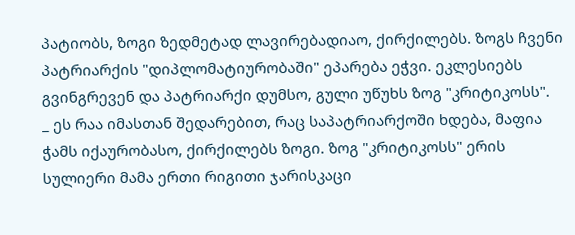პატიობს, ზოგი ზედმეტად ლავირებადიაო, ქირქილებს. ზოგს ჩვენი პატრიარქის "დიპლომატიურობაში" ეპარება ეჭვი. ეკლესიებს გვინგრევენ და პატრიარქი დუმსო, გული უწუხს ზოგ "კრიტიკოსს".
_ ეს რაა იმასთან შედარებით, რაც საპატრიარქოში ხდება, მაფია ჭამს იქაურობასო, ქირქილებს ზოგი. ზოგ "კრიტიკოსს" ერის სულიერი მამა ერთი რიგითი ჯარისკაცი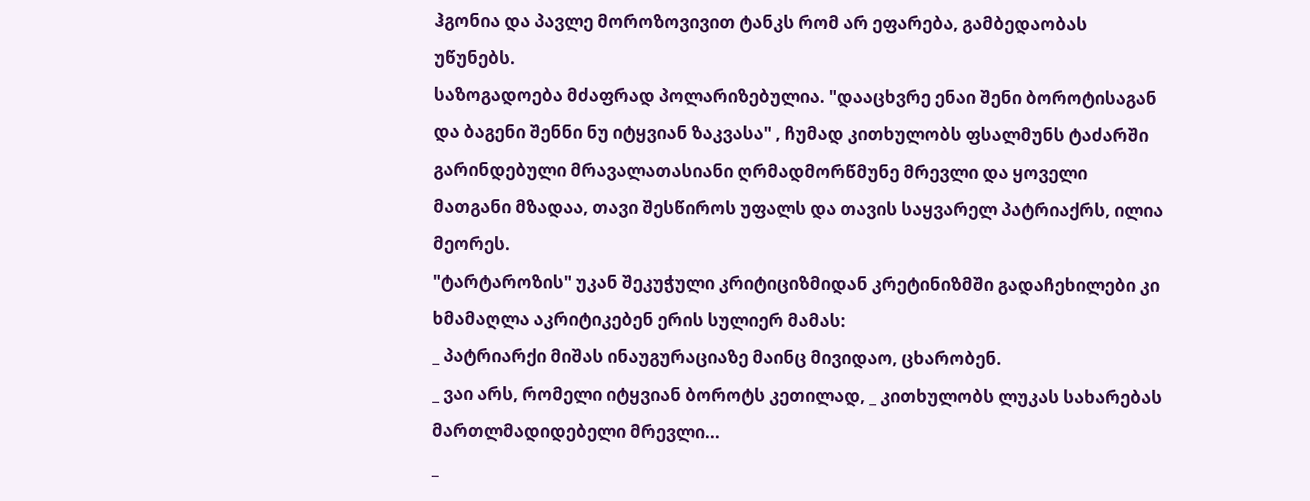ჰგონია და პავლე მოროზოვივით ტანკს რომ არ ეფარება, გამბედაობას უწუნებს.
საზოგადოება მძაფრად პოლარიზებულია. "დააცხვრე ენაი შენი ბოროტისაგან და ბაგენი შენნი ნუ იტყვიან ზაკვასა" , ჩუმად კითხულობს ფსალმუნს ტაძარში გარინდებული მრავალათასიანი ღრმადმორწმუნე მრევლი და ყოველი მათგანი მზადაა, თავი შესწიროს უფალს და თავის საყვარელ პატრიაქრს, ილია მეორეს.
"ტარტაროზის" უკან შეკუჭული კრიტიციზმიდან კრეტინიზმში გადაჩეხილები კი ხმამაღლა აკრიტიკებენ ერის სულიერ მამას:
_ პატრიარქი მიშას ინაუგურაციაზე მაინც მივიდაო, ცხარობენ.
_ ვაი არს, რომელი იტყვიან ბოროტს კეთილად, _ კითხულობს ლუკას სახარებას მართლმადიდებელი მრევლი...
_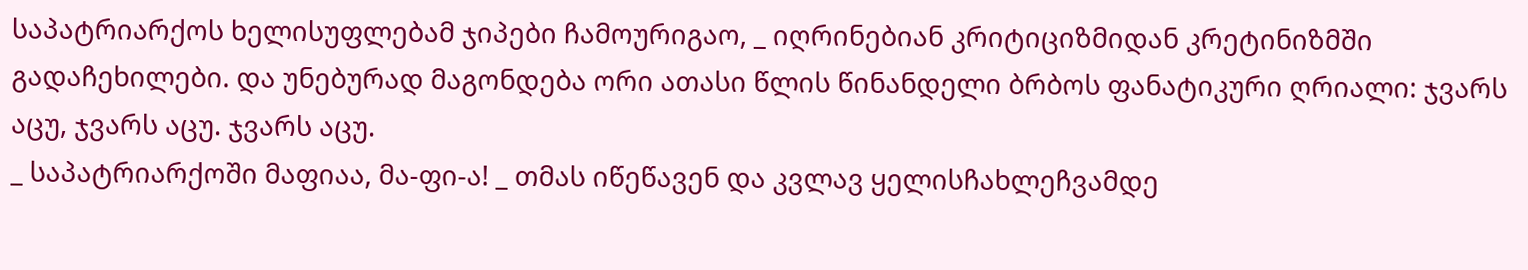საპატრიარქოს ხელისუფლებამ ჯიპები ჩამოურიგაო, _ იღრინებიან კრიტიციზმიდან კრეტინიზმში გადაჩეხილები. და უნებურად მაგონდება ორი ათასი წლის წინანდელი ბრბოს ფანატიკური ღრიალი: ჯვარს აცუ, ჯვარს აცუ. ჯვარს აცუ.
_ საპატრიარქოში მაფიაა, მა-ფი-ა! _ თმას იწეწავენ და კვლავ ყელისჩახლეჩვამდე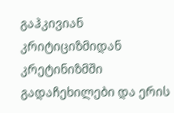გაჰკივიან კრიტიციზმიდან კრეტინიზმში გადაჩეხილები და ერის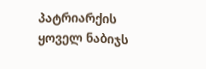პატრიარქის ყოველ ნაბიჯს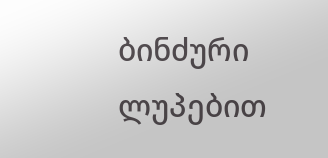ბინძური ლუპებით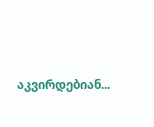აკვირდებიან...